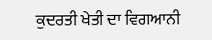ਕੁਦਰਤੀ ਖੇਤੀ ਦਾ ਵਿਗਆਨੀ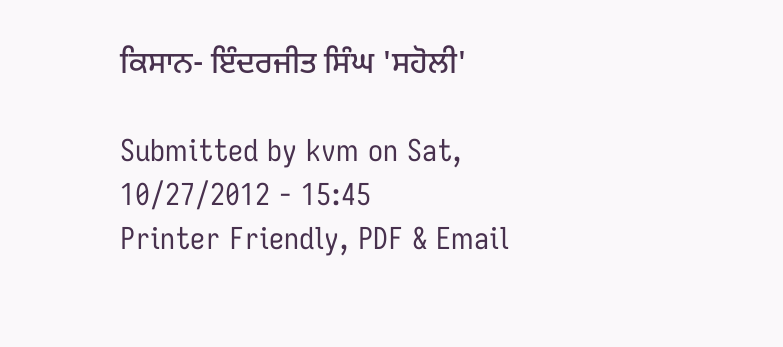ਕਿਸਾਨ- ਇੰਦਰਜੀਤ ਸਿੰਘ 'ਸਹੋਲੀ'

Submitted by kvm on Sat, 10/27/2012 - 15:45
Printer Friendly, PDF & Email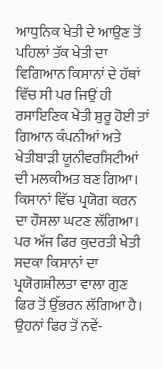ਆਧੁਨਿਕ ਖੇਤੀ ਦੇ ਆਉਣ ਤੋਂ ਪਹਿਲਾਂ ਤੱਕ ਖੇਤੀ ਦਾ ਵਿਗਿਆਨ ਕਿਸਾਨਾਂ ਦੇ ਹੱਥਾਂ ਵਿੱਚ ਸੀ ਪਰ ਜਿਉਂ ਹੀ ਰਸਾਇਣਿਕ ਖੇਤੀ ਸ਼ੁਰੂ ਹੋਈ ਤਾਂ ਗਿਆਨ ਕੰਪਨੀਆਂ ਅਤੇ ਖੇਤੀਬਾੜੀ ਯੂਨੀਵਰਸਿਟੀਆਂ ਦੀ ਮਲਕੀਅਤ ਬਣ ਗਿਆ। ਕਿਸਾਨਾਂ ਵਿੱਚ ਪ੍ਰਯੋਗ ਕਰਨ ਦਾ ਹੌਸਲਾ ਘਟਣ ਲੱਗਿਆ। ਪਰ ਅੱਜ ਫਿਰ ਕੁਦਰਤੀ ਖੇਤੀ ਸਦਕਾ ਕਿਸਾਨਾਂ ਦਾ ਪ੍ਰਯੋਗਸ਼ੀਲਤਾ ਵਾਲਾ ਗੁਣ ਫਿਰ ਤੋਂ ਉੱਭਰਨ ਲੱਗਿਆ ਹੈ। ਉਹਨਾਂ ਫਿਰ ਤੋਂ ਨਵੇਂ-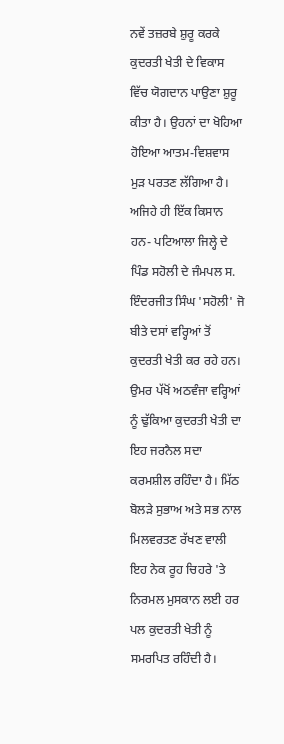ਨਵੇਂ ਤਜ਼ਰਬੇ ਸ਼ੁਰੂ ਕਰਕੇ ਕੁਦਰਤੀ ਖੇਤੀ ਦੇ ਵਿਕਾਸ ਵਿੱਚ ਯੋਗਦਾਨ ਪਾਉਣਾ ਸ਼ੁਰੂ ਕੀਤਾ ਹੈ। ਉਹਨਾਂ ਦਾ ਖੋਹਿਆ ਹੋਇਆ ਆਤਮ-ਵਿਸ਼ਵਾਸ ਮੁੜ ਪਰਤਣ ਲੱਗਿਆ ਹੈ। ਅਜਿਹੇ ਹੀ ਇੱਕ ਕਿਸਾਨ ਹਨ- ਪਟਿਆਲਾ ਜਿਲ੍ਹੇ ਦੇ ਪਿੰਡ ਸਹੋਲੀ ਦੇ ਜੰਮਪਲ ਸ. ਇੰਦਰਜੀਤ ਸਿੰਘ 'ਸਹੋਲੀ' ਜੋ ਬੀਤੇ ਦਸਾਂ ਵਰ੍ਹਿਆਂ ਤੋਂ ਕੁਦਰਤੀ ਖੇਤੀ ਕਰ ਰਹੇ ਹਨ। ਉਮਰ ਪੱਖੋਂ ਅਠਵੰਜਾ ਵਰ੍ਹਿਆਂ ਨੂੰ ਢੁੱਕਿਆ ਕੁਦਰਤੀ ਖੇਤੀ ਦਾ ਇਹ ਜਰਨੈਲ ਸਦਾ ਕਰਮਸ਼ੀਲ ਰਹਿੰਦਾ ਹੈ। ਮਿੱਠ ਬੋਲੜੇ ਸੁਭਾਅ ਅਤੇ ਸਭ ਨਾਲ ਮਿਲਵਰਤਣ ਰੱਖਣ ਵਾਲੀ ਇਹ ਨੇਕ ਰੂਹ ਚਿਹਰੇ 'ਤੇ ਨਿਰਮਲ ਮੁਸਕਾਨ ਲਈ ਹਰ ਪਲ ਕੁਦਰਤੀ ਖੇਤੀ ਨੂੰ ਸਮਰਪਿਤ ਰਹਿੰਦੀ ਹੈ।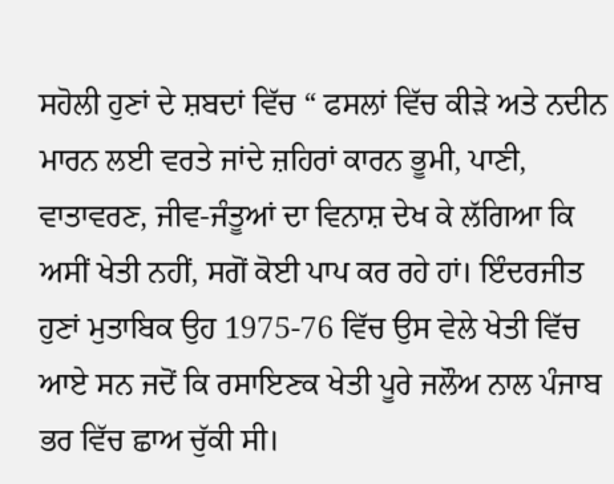ਸਹੋਲੀ ਹੁਣਾਂ ਦੇ ਸ਼ਬਦਾਂ ਵਿੱਚ “ ਫਸਲਾਂ ਵਿੱਚ ਕੀੜੇ ਅਤੇ ਨਦੀਨ ਮਾਰਨ ਲਈ ਵਰਤੇ ਜਾਂਦੇ ਜ਼ਹਿਰਾਂ ਕਾਰਨ ਭੂਮੀ, ਪਾਣੀ, ਵਾਤਾਵਰਣ, ਜੀਵ-ਜੰਤੂਆਂ ਦਾ ਵਿਨਾਸ਼ ਦੇਖ ਕੇ ਲੱਗਿਆ ਕਿ ਅਸੀਂ ਖੇਤੀ ਨਹੀਂ, ਸਗੋਂ ਕੋਈ ਪਾਪ ਕਰ ਰਹੇ ਹਾਂ। ਇੰਦਰਜੀਤ ਹੁਣਾਂ ਮੁਤਾਬਿਕ ਉਹ 1975-76 ਵਿੱਚ ਉਸ ਵੇਲੇ ਖੇਤੀ ਵਿੱਚ ਆਏ ਸਨ ਜਦੋਂ ਕਿ ਰਸਾਇਣਕ ਖੇਤੀ ਪੂਰੇ ਜਲੌਅ ਨਾਲ ਪੰਜਾਬ ਭਰ ਵਿੱਚ ਛਾਅ ਚੁੱਕੀ ਸੀ।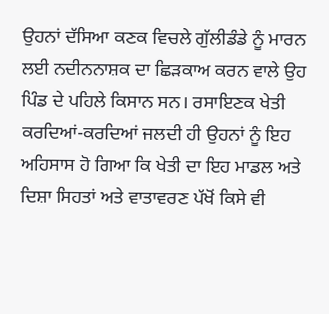ਉਹਨਾਂ ਦੱਸਿਆ ਕਣਕ ਵਿਚਲੇ ਗੁੱਲੀਡੰਡੇ ਨੂੰ ਮਾਰਨ ਲਈ ਨਦੀਨਨਾਸ਼ਕ ਦਾ ਛਿੜਕਾਅ ਕਰਨ ਵਾਲੇ ਉਹ ਪਿੰਡ ਦੇ ਪਹਿਲੇ ਕਿਸਾਨ ਸਨ। ਰਸਾਇਣਕ ਖੇਤੀ ਕਰਦਿਆਂ-ਕਰਦਿਆਂ ਜਲਦੀ ਹੀ ਉਹਨਾਂ ਨੂੰ ਇਹ ਅਹਿਸਾਸ ਹੋ ਗਿਆ ਕਿ ਖੇਤੀ ਦਾ ਇਹ ਮਾਡਲ ਅਤੇ ਦਿਸ਼ਾ ਸਿਹਤਾਂ ਅਤੇ ਵਾਤਾਵਰਣ ਪੱਖੋਂ ਕਿਸੇ ਵੀ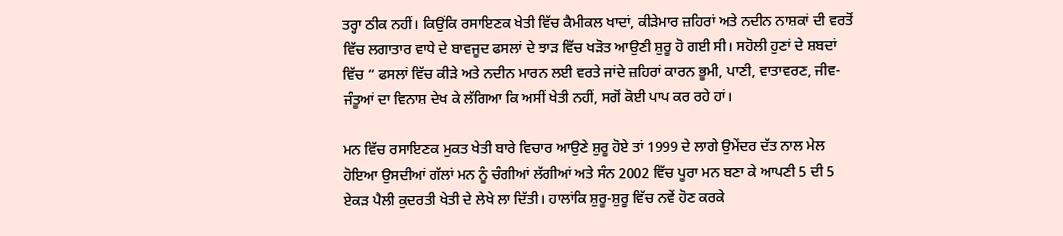ਤਰ੍ਹਾ ਠੀਕ ਨਹੀਂ। ਕਿਉਂਕਿ ਰਸਾਇਣਕ ਖੇਤੀ ਵਿੱਚ ਕੈਮੀਕਲ ਖਾਦਾਂ, ਕੀੜੇਮਾਰ ਜ਼ਹਿਰਾਂ ਅਤੇ ਨਦੀਨ ਨਾਸ਼ਕਾਂ ਦੀ ਵਰਤੋਂ ਵਿੱਚ ਲਗਾਤਾਰ ਵਾਧੇ ਦੇ ਬਾਵਜੂਦ ਫਸਲਾਂ ਦੇ ਝਾੜ ਵਿੱਚ ਖੜੋਤ ਆਉਣੀ ਸ਼ੁਰੂ ਹੋ ਗਈ ਸੀ। ਸਹੋਲੀ ਹੁਣਾਂ ਦੇ ਸ਼ਬਦਾਂ ਵਿੱਚ “ ਫਸਲਾਂ ਵਿੱਚ ਕੀੜੇ ਅਤੇ ਨਦੀਨ ਮਾਰਨ ਲਈ ਵਰਤੇ ਜਾਂਦੇ ਜ਼ਹਿਰਾਂ ਕਾਰਨ ਭੂਮੀ, ਪਾਣੀ, ਵਾਤਾਵਰਣ, ਜੀਵ-ਜੰਤੂਆਂ ਦਾ ਵਿਨਾਸ਼ ਦੇਖ ਕੇ ਲੱਗਿਆ ਕਿ ਅਸੀਂ ਖੇਤੀ ਨਹੀਂ, ਸਗੋਂ ਕੋਈ ਪਾਪ ਕਰ ਰਹੇ ਹਾਂ।

ਮਨ ਵਿੱਚ ਰਸਾਇਣਕ ਮੁਕਤ ਖੇਤੀ ਬਾਰੇ ਵਿਚਾਰ ਆਉਣੇ ਸ਼ੁਰੂ ਹੋਏ ਤਾਂ 1999 ਦੇ ਲਾਗੇ ਉਮੇਂਦਰ ਦੱਤ ਨਾਲ ਮੇਲ ਹੋਇਆ ਉਸਦੀਆਂ ਗੱਲਾਂ ਮਨ ਨੂੰ ਚੰਗੀਆਂ ਲੱਗੀਆਂ ਅਤੇ ਸੰਨ 2002 ਵਿੱਚ ਪੂਰਾ ਮਨ ਬਣਾ ਕੇ ਆਪਣੀ 5 ਦੀ 5 ਏਕੜ ਪੈਲੀ ਕੁਦਰਤੀ ਖੇਤੀ ਦੇ ਲੇਖੇ ਲਾ ਦਿੱਤੀ। ਹਾਲਾਂਕਿ ਸ਼ੁਰੂ-ਸ਼ੁਰੂ ਵਿੱਚ ਨਵੇਂ ਹੋਣ ਕਰਕੇ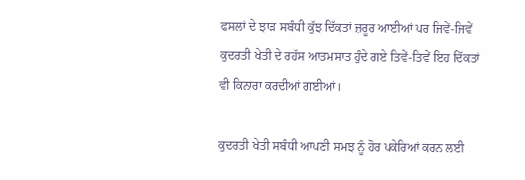ਫਸਲਾਂ ਦੇ ਝਾੜ ਸਬੰਧੀ ਕੁੱਝ ਦਿੱਕਤਾਂ ਜ਼ਰੂਰ ਆਈਆਂ ਪਰ ਜਿਵੇਂ-ਜਿਵੇਂ ਕੁਦਰਤੀ ਖੇਤੀ ਦੇ ਰਹੱਸ ਆਤਮਸਾਤ ਹੁੰਦੇ ਗਏ ਤਿਵੇਂ-ਤਿਵੇਂ ਇਹ ਦਿੱਕਤਾਂ ਵੀ ਕਿਨਾਰਾ ਕਰਦੀਆਂ ਗਈਆਂ।

ਕੁਦਰਤੀ ਖੇਤੀ ਸਬੰਧੀ ਆਪਣੀ ਸਮਝ ਨੂੰ ਹੋਰ ਪਕੇਰਿਆਂ ਕਰਨ ਲਈ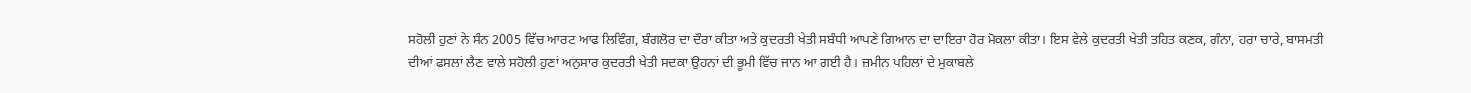ਸਹੋਲੀ ਹੁਣਾਂ ਨੇ ਸੰਨ 2005 ਵਿੱਚ ਆਰਟ ਆਫ ਲਿਵਿੰਗ, ਬੰਗਲੋਰ ਦਾ ਦੌਰਾ ਕੀਤਾ ਅਤੇ ਕੁਦਰਤੀ ਖੇਤੀ ਸਬੰਧੀ ਆਪਣੇ ਗਿਆਨ ਦਾ ਦਾਇਰਾ ਹੋਰ ਮੋਕਲਾ ਕੀਤਾ। ਇਸ ਵੇਲੇ ਕੁਦਰਤੀ ਖੇਤੀ ਤਹਿਤ ਕਣਕ, ਗੰਨਾ, ਹਰਾ ਚਾਰੇ, ਬਾਸਮਤੀ ਦੀਆਂ ਫਸਲਾਂ ਲੈਣ ਵਾਲੇ ਸਹੋਲੀ ਹੁਣਾਂ ਅਨੁਸਾਰ ਕੁਦਰਤੀ ਖੇਤੀ ਸਦਕਾ ਉਹਨਾਂ ਦੀ ਭੂਮੀ ਵਿੱਚ ਜਾਨ ਆ ਗਈ ਹੈ। ਜ਼ਮੀਨ ਪਹਿਲਾਂ ਦੇ ਮੁਕਾਬਲੇ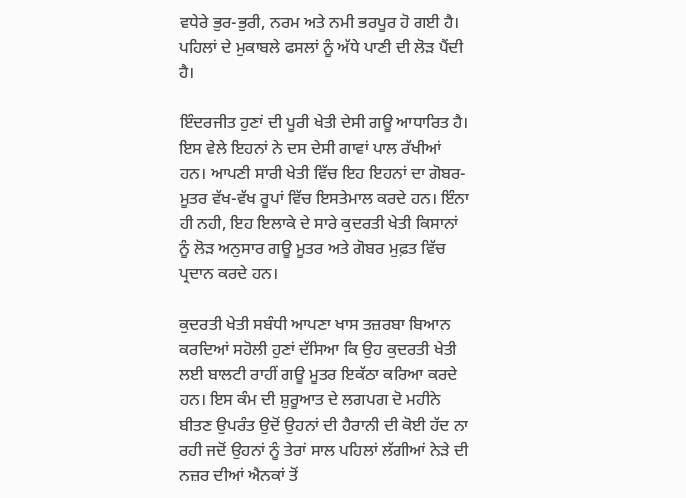ਵਧੇਰੇ ਭੁਰ-ਭੁਰੀ, ਨਰਮ ਅਤੇ ਨਮੀ ਭਰਪੂਰ ਹੋ ਗਈ ਹੈ। ਪਹਿਲਾਂ ਦੇ ਮੁਕਾਬਲੇ ਫਸਲਾਂ ਨੂੰ ਅੱਧੇ ਪਾਣੀ ਦੀ ਲੋੜ ਪੈਂਦੀ ਹੈ।

ਇੰਦਰਜੀਤ ਹੁਣਾਂ ਦੀ ਪੂਰੀ ਖੇਤੀ ਦੇਸੀ ਗਊ ਆਧਾਰਿਤ ਹੈ। ਇਸ ਵੇਲੇ ਇਹਨਾਂ ਨੇ ਦਸ ਦੇਸੀ ਗਾਵਾਂ ਪਾਲ ਰੱਖੀਆਂ ਹਨ। ਆਪਣੀ ਸਾਰੀ ਖੇਤੀ ਵਿੱਚ ਇਹ ਇਹਨਾਂ ਦਾ ਗੋਬਰ-ਮੂਤਰ ਵੱਖ-ਵੱਖ ਰੂਪਾਂ ਵਿੱਚ ਇਸਤੇਮਾਲ ਕਰਦੇ ਹਨ। ਇੰਨਾ ਹੀ ਨਹੀ, ਇਹ ਇਲਾਕੇ ਦੇ ਸਾਰੇ ਕੁਦਰਤੀ ਖੇਤੀ ਕਿਸਾਨਾਂ ਨੂੰ ਲੋੜ ਅਨੁਸਾਰ ਗਊ ਮੂਤਰ ਅਤੇ ਗੋਬਰ ਮੁਫ਼ਤ ਵਿੱਚ ਪ੍ਰਦਾਨ ਕਰਦੇ ਹਨ।

ਕੁਦਰਤੀ ਖੇਤੀ ਸਬੰਧੀ ਆਪਣਾ ਖਾਸ ਤਜ਼ਰਬਾ ਬਿਆਨ ਕਰਦਿਆਂ ਸਹੋਲੀ ਹੁਣਾਂ ਦੱਸਿਆ ਕਿ ਉਹ ਕੁਦਰਤੀ ਖੇਤੀ ਲਈ ਬਾਲਟੀ ਰਾਹੀਂ ਗਊ ਮੂਤਰ ਇਕੱਠਾ ਕਰਿਆ ਕਰਦੇ ਹਨ। ਇਸ ਕੰਮ ਦੀ ਸ਼ੁਰੂਆਤ ਦੇ ਲਗਪਗ ਦੋ ਮਹੀਨੇ ਬੀਤਣ ਉਪਰੰਤ ਉਦੋਂ ਉਹਨਾਂ ਦੀ ਹੈਰਾਨੀ ਦੀ ਕੋਈ ਹੱਦ ਨਾ ਰਹੀ ਜਦੋਂ ਉਹਨਾਂ ਨੂੰ ਤੇਰਾਂ ਸਾਲ ਪਹਿਲਾਂ ਲੱਗੀਆਂ ਨੇੜੇ ਦੀ ਨਜ਼ਰ ਦੀਆਂ ਐਨਕਾਂ ਤੋਂ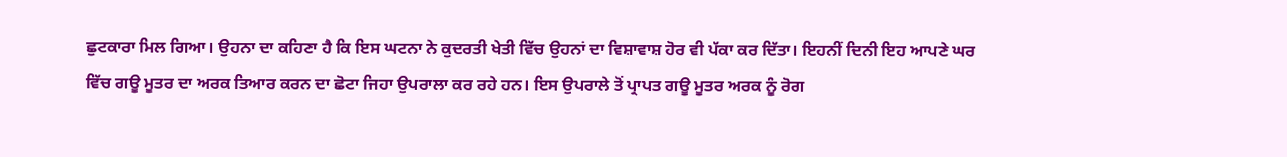ਛੁਟਕਾਰਾ ਮਿਲ ਗਿਆ। ਉਹਨਾ ਦਾ ਕਹਿਣਾ ਹੈ ਕਿ ਇਸ ਘਟਨਾ ਨੇ ਕੁਦਰਤੀ ਖੇਤੀ ਵਿੱਚ ਉਹਨਾਂ ਦਾ ਵਿਸ਼ਾਵਾਸ਼ ਹੋਰ ਵੀ ਪੱਕਾ ਕਰ ਦਿੱਤਾ। ਇਹਨੀਂ ਦਿਨੀ ਇਹ ਆਪਣੇ ਘਰ ਵਿੱਚ ਗਊ ਮੂਤਰ ਦਾ ਅਰਕ ਤਿਆਰ ਕਰਨ ਦਾ ਛੋਟਾ ਜਿਹਾ ਉਪਰਾਲਾ ਕਰ ਰਹੇ ਹਨ। ਇਸ ਉਪਰਾਲੇ ਤੋਂ ਪ੍ਰਾਪਤ ਗਊ ਮੂਤਰ ਅਰਕ ਨੂੰ ਰੋਗ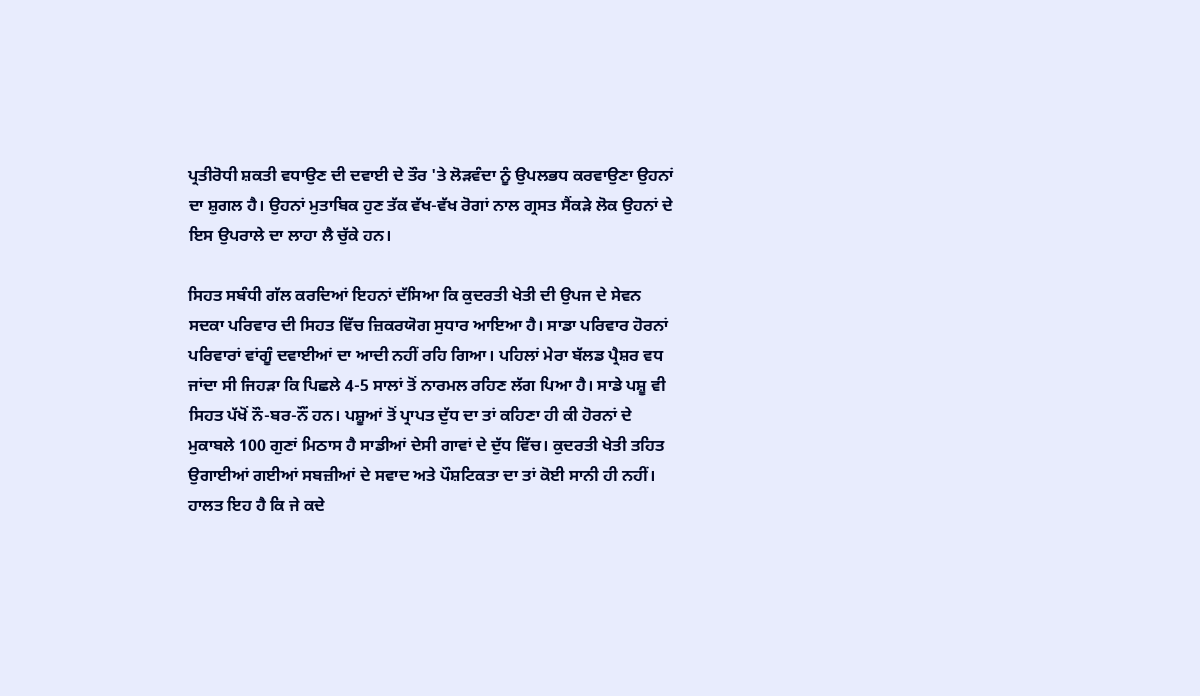ਪ੍ਰਤੀਰੋਧੀ ਸ਼ਕਤੀ ਵਧਾਉਣ ਦੀ ਦਵਾਈ ਦੇ ਤੌਰ 'ਤੇ ਲੋੜਵੰਦਾ ਨੂੰ ਉਪਲਭਧ ਕਰਵਾਉਣਾ ਉਹਨਾਂ ਦਾ ਸ਼ੁਗਲ ਹੈ। ਉਹਨਾਂ ਮੁਤਾਬਿਕ ਹੁਣ ਤੱਕ ਵੱਖ-ਵੱਖ ਰੋਗਾਂ ਨਾਲ ਗ੍ਰਸਤ ਸੈਂਕੜੇ ਲੋਕ ਉਹਨਾਂ ਦੇ ਇਸ ਉਪਰਾਲੇ ਦਾ ਲਾਹਾ ਲੈ ਚੁੱਕੇ ਹਨ।

ਸਿਹਤ ਸਬੰਧੀ ਗੱਲ ਕਰਦਿਆਂ ਇਹਨਾਂ ਦੱਸਿਆ ਕਿ ਕੁਦਰਤੀ ਖੇਤੀ ਦੀ ਉਪਜ ਦੇ ਸੇਵਨ ਸਦਕਾ ਪਰਿਵਾਰ ਦੀ ਸਿਹਤ ਵਿੱਚ ਜ਼ਿਕਰਯੋਗ ਸੁਧਾਰ ਆਇਆ ਹੈ। ਸਾਡਾ ਪਰਿਵਾਰ ਹੋਰਨਾਂ ਪਰਿਵਾਰਾਂ ਵਾਂਗੂੰ ਦਵਾਈਆਂ ਦਾ ਆਦੀ ਨਹੀਂ ਰਹਿ ਗਿਆ। ਪਹਿਲਾਂ ਮੇਰਾ ਬੱਲਡ ਪ੍ਰੈਸ਼ਰ ਵਧ ਜਾਂਦਾ ਸੀ ਜਿਹੜਾ ਕਿ ਪਿਛਲੇ 4-5 ਸਾਲਾਂ ਤੋਂ ਨਾਰਮਲ ਰਹਿਣ ਲੱਗ ਪਿਆ ਹੈ। ਸਾਡੇ ਪਸ਼ੂ ਵੀ ਸਿਹਤ ਪੱਖੋਂ ਨੌ-ਬਰ-ਨੌਂ ਹਨ। ਪਸ਼ੂਆਂ ਤੋਂ ਪ੍ਰਾਪਤ ਦੁੱਧ ਦਾ ਤਾਂ ਕਹਿਣਾ ਹੀ ਕੀ ਹੋਰਨਾਂ ਦੇ ਮੁਕਾਬਲੇ 100 ਗੁਣਾਂ ਮਿਠਾਸ ਹੈ ਸਾਡੀਆਂ ਦੇਸੀ ਗਾਵਾਂ ਦੇ ਦੁੱਧ ਵਿੱਚ। ਕੁਦਰਤੀ ਖੇਤੀ ਤਹਿਤ ਉਗਾਈਆਂ ਗਈਆਂ ਸਬਜ਼ੀਆਂ ਦੇ ਸਵਾਦ ਅਤੇ ਪੌਸ਼ਟਿਕਤਾ ਦਾ ਤਾਂ ਕੋਈ ਸਾਨੀ ਹੀ ਨਹੀਂ। ਹਾਲਤ ਇਹ ਹੈ ਕਿ ਜੇ ਕਦੇ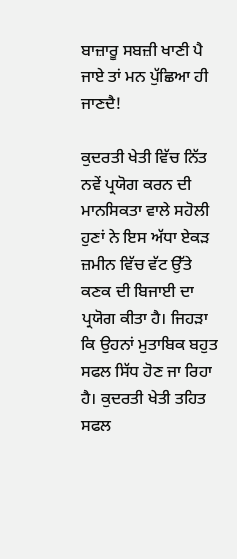ਬਾਜ਼ਾਰੂ ਸਬਜ਼ੀ ਖਾਣੀ ਪੈ ਜਾਏ ਤਾਂ ਮਨ ਪੁੱਛਿਆ ਹੀ ਜਾਣਦੈ!

ਕੁਦਰਤੀ ਖੇਤੀ ਵਿੱਚ ਨਿੱਤ ਨਵੇਂ ਪ੍ਰਯੋਗ ਕਰਨ ਦੀ ਮਾਨਸਿਕਤਾ ਵਾਲੇ ਸਹੋਲੀ ਹੁਣਾਂ ਨੇ ਇਸ ਅੱਧਾ ਏਕੜ ਜ਼ਮੀਨ ਵਿੱਚ ਵੱਟ ਉੱਤੇ ਕਣਕ ਦੀ ਬਿਜਾਈ ਦਾ ਪ੍ਰਯੋਗ ਕੀਤਾ ਹੈ। ਜਿਹੜਾ ਕਿ ਉਹਨਾਂ ਮੁਤਾਬਿਕ ਬਹੁਤ ਸਫਲ ਸਿੱਧ ਹੋਣ ਜਾ ਰਿਹਾ ਹੈ। ਕੁਦਰਤੀ ਖੇਤੀ ਤਹਿਤ ਸਫਲ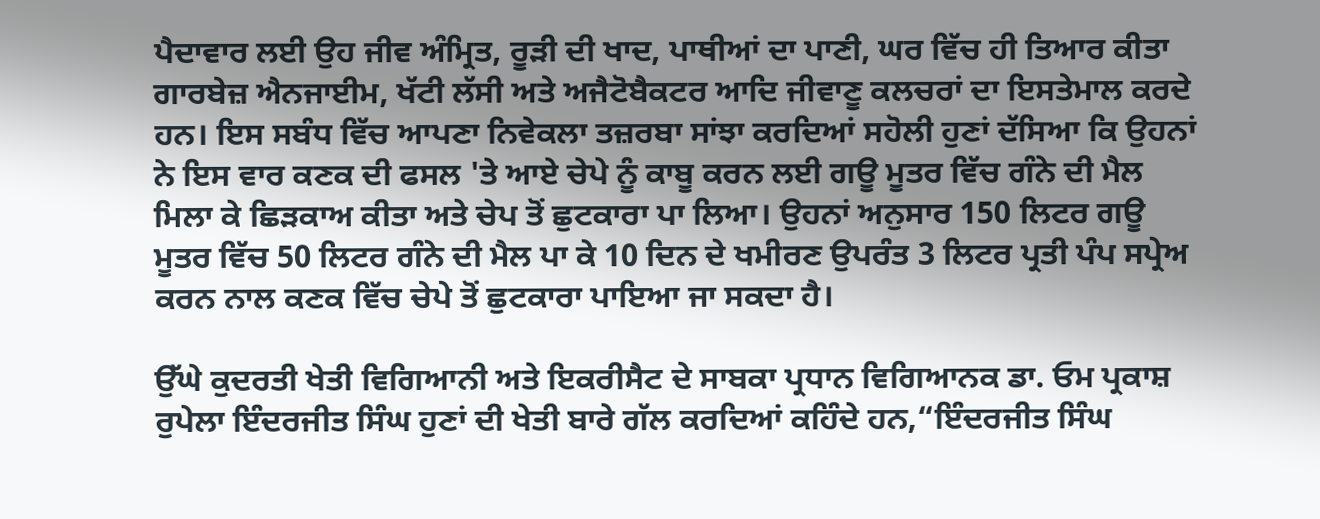ਪੈਦਾਵਾਰ ਲਈ ਉਹ ਜੀਵ ਅੰਮ੍ਰਿਤ, ਰੂੜੀ ਦੀ ਖਾਦ, ਪਾਥੀਆਂ ਦਾ ਪਾਣੀ, ਘਰ ਵਿੱਚ ਹੀ ਤਿਆਰ ਕੀਤਾ ਗਾਰਬੇਜ਼ ਐਨਜਾਈਮ, ਖੱਟੀ ਲੱਸੀ ਅਤੇ ਅਜੈਟੋਬੈਕਟਰ ਆਦਿ ਜੀਵਾਣੂ ਕਲਚਰਾਂ ਦਾ ਇਸਤੇਮਾਲ ਕਰਦੇ ਹਨ। ਇਸ ਸਬੰਧ ਵਿੱਚ ਆਪਣਾ ਨਿਵੇਕਲਾ ਤਜ਼ਰਬਾ ਸਾਂਝਾ ਕਰਦਿਆਂ ਸਹੋਲੀ ਹੁਣਾਂ ਦੱਸਿਆ ਕਿ ਉਹਨਾਂ ਨੇ ਇਸ ਵਾਰ ਕਣਕ ਦੀ ਫਸਲ 'ਤੇ ਆਏ ਚੇਪੇ ਨੂੰ ਕਾਬੂ ਕਰਨ ਲਈ ਗਊ ਮੂਤਰ ਵਿੱਚ ਗੰਨੇ ਦੀ ਮੈਲ ਮਿਲਾ ਕੇ ਛਿੜਕਾਅ ਕੀਤਾ ਅਤੇ ਚੇਪ ਤੋਂ ਛੁਟਕਾਰਾ ਪਾ ਲਿਆ। ਉਹਨਾਂ ਅਨੁਸਾਰ 150 ਲਿਟਰ ਗਊ ਮੂਤਰ ਵਿੱਚ 50 ਲਿਟਰ ਗੰਨੇ ਦੀ ਮੈਲ ਪਾ ਕੇ 10 ਦਿਨ ਦੇ ਖਮੀਰਣ ਉਪਰੰਤ 3 ਲਿਟਰ ਪ੍ਰਤੀ ਪੰਪ ਸਪ੍ਰੇਅ ਕਰਨ ਨਾਲ ਕਣਕ ਵਿੱਚ ਚੇਪੇ ਤੋਂ ਛੁਟਕਾਰਾ ਪਾਇਆ ਜਾ ਸਕਦਾ ਹੈ।

ਉੱਘੇ ਕੁਦਰਤੀ ਖੇਤੀ ਵਿਗਿਆਨੀ ਅਤੇ ਇਕਰੀਸੈਟ ਦੇ ਸਾਬਕਾ ਪ੍ਰਧਾਨ ਵਿਗਿਆਨਕ ਡਾ. ਓਮ ਪ੍ਰਕਾਸ਼ ਰੁਪੇਲਾ ਇੰਦਰਜੀਤ ਸਿੰਘ ਹੁਣਾਂ ਦੀ ਖੇਤੀ ਬਾਰੇ ਗੱਲ ਕਰਦਿਆਂ ਕਹਿੰਦੇ ਹਨ,“ਇੰਦਰਜੀਤ ਸਿੰਘ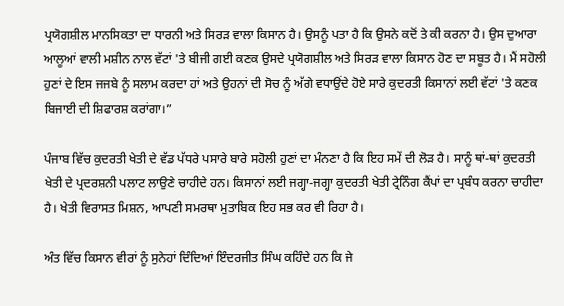ਪ੍ਰਯੋਗਸ਼ੀਲ ਮਾਨਸਿਕਤਾ ਦਾ ਧਾਰਨੀ ਅਤੇ ਸਿਰੜ ਵਾਲਾ ਕਿਸਾਨ ਹੈ। ਉਸਨੂੰ ਪਤਾ ਹੈ ਕਿ ਉਸਨੇ ਕਦੋਂ ਤੇ ਕੀ ਕਰਨਾ ਹੈ। ਉਸ ਦੁਆਰਾ ਆਲੂਆਂ ਵਾਲੀ ਮਸ਼ੀਨ ਨਾਲ ਵੱਟਾਂ 'ਤੇ ਬੀਜੀ ਗਈ ਕਣਕ ਉਸਦੇ ਪ੍ਰਯੋਗਸ਼ੀਲ ਅਤੇ ਸਿਰੜ ਵਾਲਾ ਕਿਸਾਨ ਹੋਣ ਦਾ ਸਬੂਤ ਹੈ। ਮੈਂ ਸਹੋਲੀ ਹੁਣਾਂ ਦੇ ਇਸ ਜਜਬੇ ਨੂੰ ਸਲਾਮ ਕਰਦਾ ਹਾਂ ਅਤੇ ਉਹਨਾਂ ਦੀ ਸੋਚ ਨੂੰ ਅੱਗੇ ਵਧਾਉਂਦੇ ਹੋਏ ਸਾਰੇ ਕੁਦਰਤੀ ਕਿਸਾਨਾਂ ਲਈ ਵੱਟਾਂ 'ਤੇ ਕਣਕ ਬਿਜਾਈ ਦੀ ਸ਼ਿਫਾਰਸ਼ ਕਰਾਂਗਾ।”

ਪੰਜਾਬ ਵਿੱਚ ਕੁਦਰਤੀ ਖੇਤੀ ਦੇ ਵੱਡ ਪੱਧਰੇ ਪਸਾਰੇ ਬਾਰੇ ਸਹੋਲੀ ਹੁਣਾਂ ਦਾ ਮੰਨਣਾ ਹੈ ਕਿ ਇਹ ਸਮੇਂ ਦੀ ਲੋੜ ਹੈ। ਸਾਨੂੰ ਥਾਂ-ਥਾਂ ਕੁਦਰਤੀ ਖੇਤੀ ਦੇ ਪ੍ਰਦਰਸ਼ਨੀ ਪਲਾਟ ਲਾਉਣੇ ਚਾਹੀਦੇ ਹਨ। ਕਿਸਾਨਾਂ ਲਈ ਜਗ੍ਹਾ-ਜਗ੍ਹਾ ਕੁਦਰਤੀ ਖੇਤੀ ਟ੍ਰੇਨਿੰਗ ਕੈਂਪਾਂ ਦਾ ਪ੍ਰਬੰਧ ਕਰਨਾ ਚਾਹੀਦਾ ਹੈ। ਖੇਤੀ ਵਿਰਾਸਤ ਮਿਸ਼ਨ, ਆਪਣੀ ਸਮਰਥਾ ਮੁਤਾਬਿਕ ਇਹ ਸਭ ਕਰ ਵੀ ਰਿਹਾ ਹੈ।

ਅੰਤ ਵਿੱਚ ਕਿਸਾਨ ਵੀਰਾਂ ਨੂੰ ਸੁਨੇਹਾਂ ਦਿੰਦਿਆਂ ਇੰਦਰਜੀਤ ਸਿੰਘ ਕਹਿੰਦੇ ਹਨ ਕਿ ਜੇ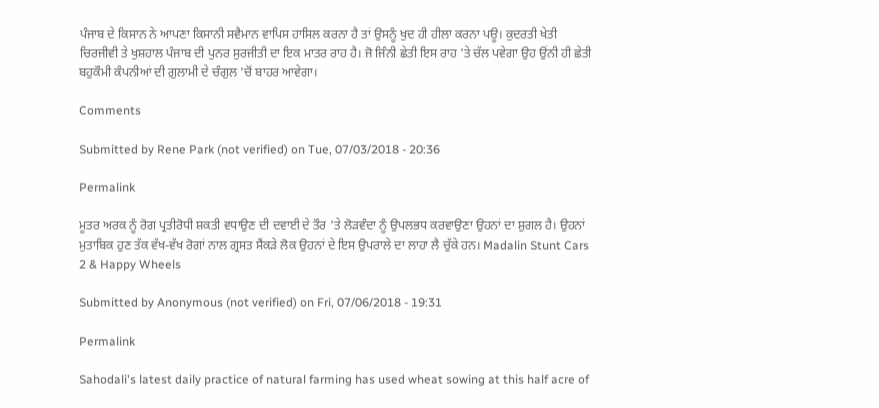ਪੰਜਾਬ ਦੇ ਕਿਸਾਨ ਨੇ ਆਪਣਾ ਕਿਸਾਨੀ ਸਵੈਮਾਨ ਵਾਪਿਸ ਹਾਸਿਲ ਕਰਨਾ ਹੈ ਤਾਂ ਉਸਨੂੰ ਖੁਦ ਹੀ ਹੀਲਾ ਕਰਨਾ ਪਊ। ਕੁਦਰਤੀ ਖੇਤੀ ਚਿਰਜੀਵੀ ਤੇ ਖੁਸ਼ਹਾਲ ਪੰਜਾਬ ਦੀ ਪੁਨਰ ਸੁਰਜੀਤੀ ਦਾ ਇਕ ਮਾਤਰ ਰਾਹ ਹੈ। ਜੋ ਜਿੰਨੀ ਛੇਤੀ ਇਸ ਰਾਹ 'ਤੇ ਚੱਲ ਪਵੇਗਾ ਉਹ ਉਂਨੀ ਹੀ ਛੇਤੀ ਬਹੁਕੌਮੀ ਕੰਪਨੀਆਂ ਦੀ ਗ਼ੁਲਾਮੀ ਦੇ ਚੰਗੁਲ 'ਚੋਂ ਬਾਹਰ ਆਵੇਗਾ।

Comments

Submitted by Rene Park (not verified) on Tue, 07/03/2018 - 20:36

Permalink

ਮੂਤਰ ਅਰਕ ਨੂੰ ਰੋਗ ਪ੍ਰਤੀਰੋਧੀ ਸ਼ਕਤੀ ਵਧਾਉਣ ਦੀ ਦਵਾਈ ਦੇ ਤੌਰ 'ਤੇ ਲੋੜਵੰਦਾ ਨੂੰ ਉਪਲਭਧ ਕਰਵਾਉਣਾ ਉਹਨਾਂ ਦਾ ਸ਼ੁਗਲ ਹੈ। ਉਹਨਾਂ ਮੁਤਾਬਿਕ ਹੁਣ ਤੱਕ ਵੱਖ-ਵੱਖ ਰੋਗਾਂ ਨਾਲ ਗ੍ਰਸਤ ਸੈਂਕੜੇ ਲੋਕ ਉਹਨਾਂ ਦੇ ਇਸ ਉਪਰਾਲੇ ਦਾ ਲਾਹਾ ਲੈ ਚੁੱਕੇ ਹਨ। Madalin Stunt Cars 2 & Happy Wheels

Submitted by Anonymous (not verified) on Fri, 07/06/2018 - 19:31

Permalink

Sahodali's latest daily practice of natural farming has used wheat sowing at this half acre of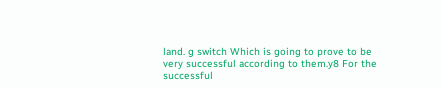land. g switch Which is going to prove to be very successful according to them.y8 For the successful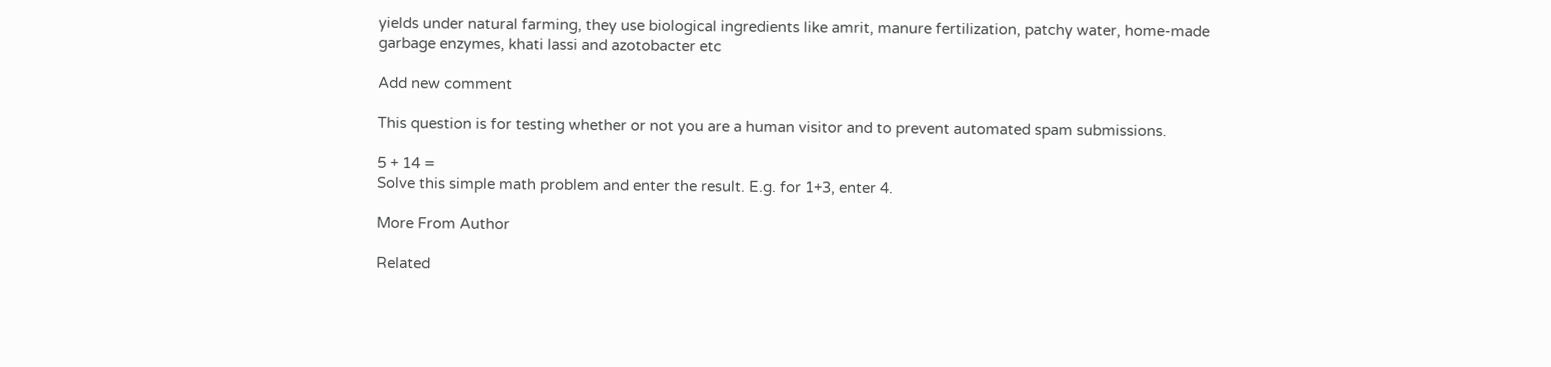yields under natural farming, they use biological ingredients like amrit, manure fertilization, patchy water, home-made garbage enzymes, khati lassi and azotobacter etc

Add new comment

This question is for testing whether or not you are a human visitor and to prevent automated spam submissions.

5 + 14 =
Solve this simple math problem and enter the result. E.g. for 1+3, enter 4.

More From Author

Related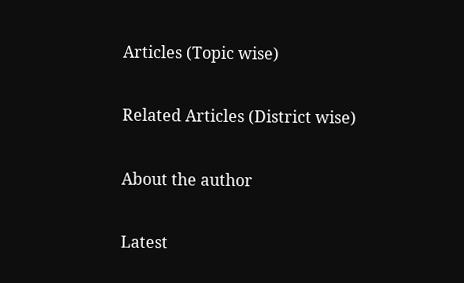Articles (Topic wise)

Related Articles (District wise)

About the author

Latest